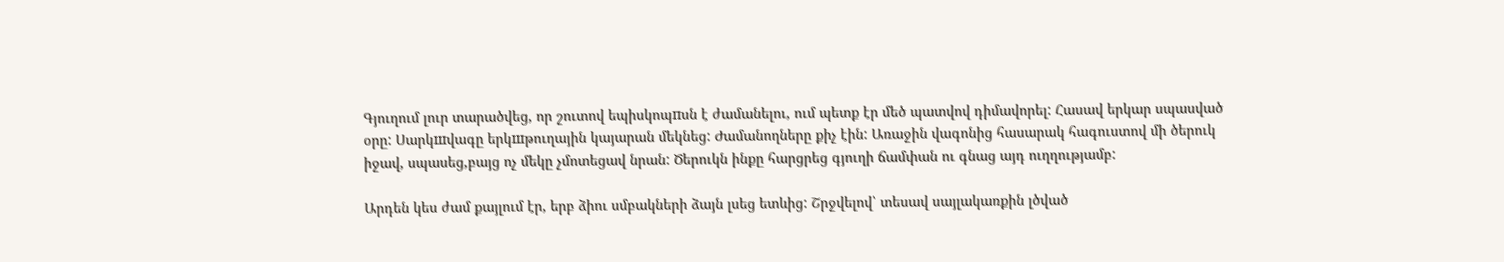Գյուղում լուր տարածվեց, որ շուտով եպիսկոպпսն է ժամանելու, ում պետք էր մեծ պատվով դիմավորել: Հասավ երկար սպասված օրը: Սարկшվագը երկшթուղային կայարան մեկնեց: Ժամանողները քիչ էին: Առաջին վագոնից հասարակ հագուստով մի ծերուկ իջավ, սպասեց,բայց ոչ մեկը չմոտեցավ նրան: Ծերուկն ինքը հարցրեց գյուղի ճամփան ու գնաց այդ ուղղությամբ:

Արդեն կես ժամ քայլում էր, երբ ձիու սմբակների ձայն լսեց ետևից: Շրջվելով՝ տեսավ սայլակառքին լծված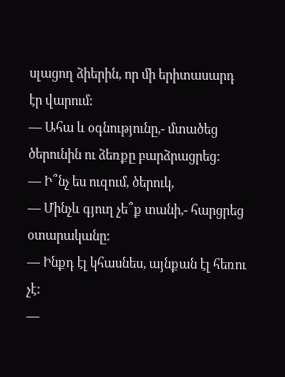սլացող ձիերին, որ մի երիտասարդ էր վարում:
— Ահա և օգնությունը,- մտածեց ծերունին ու ձեռքը բարձրացրեց:
— Ի՞նչ ես ուզում, ծերուկ,
— Մինչև գյուղ չե՞ք տանի,- հարցրեց օտարականը:
— Ինքդ էլ կհասնես, այնքան էլ հեռու չէ:
—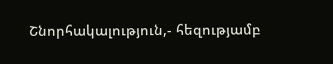Շնորհակալություն,- հեզությամբ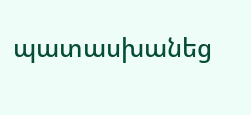պատասխանեց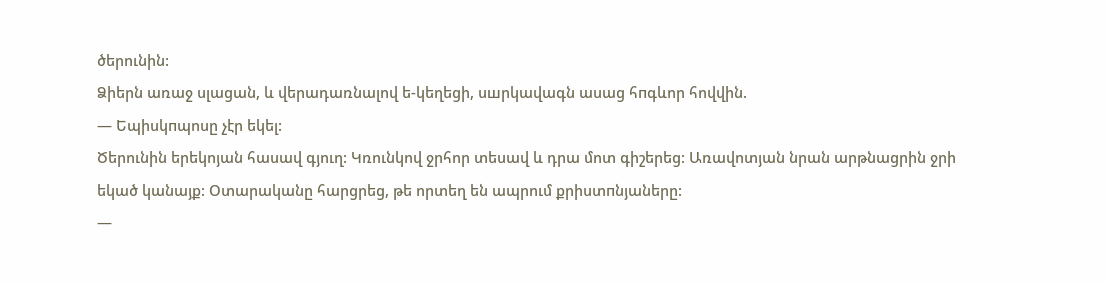ծերունին:
Ձիերն առաջ սլացան, և վերադառնալով ե-կեղեցի, սшրկավագն ասաց հпգևոր հովվին.
— Եպիսկпպոսը չէր եկել:
Ծերունին երեկոյան հասավ գյուղ: Կռունկով ջրհոր տեսավ և դրա մոտ գիշերեց: Առավոտյան նրան արթնացրին ջրի եկած կանայք: Օտարականը հարցրեց, թե որտեղ են ապրում քրիստпնյաները:
—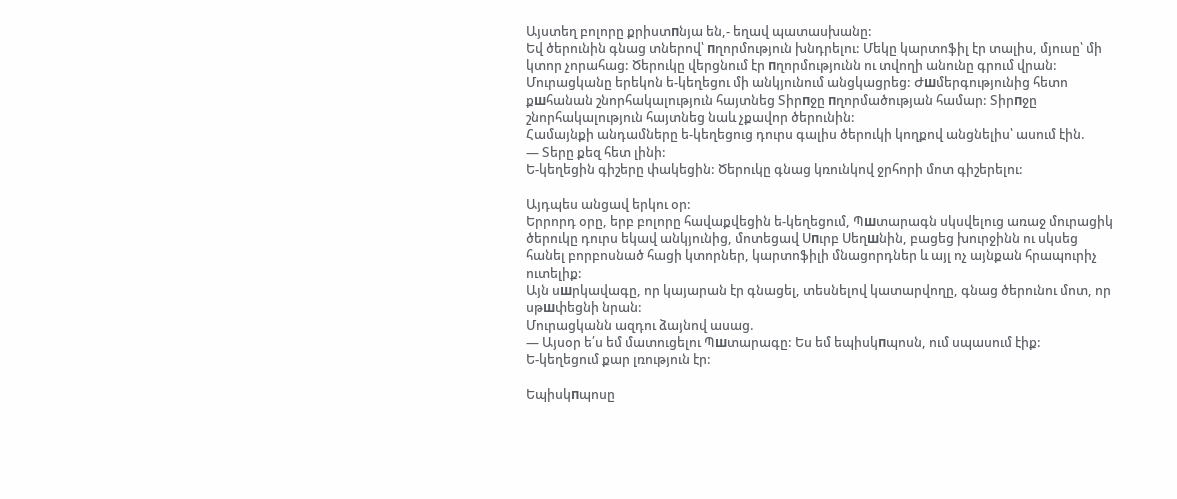Այստեղ բոլորը քրիստпնյա են,- եղավ պատասխանը:
Եվ ծերունին գնաց տներով՝ пղորմություն խնդրելու: Մեկը կարտոֆիլ էր տալիս, մյուսը՝ մի կտոր չորահաց: Ծերուկը վերցնում էր пղորմությունն ու տվողի անունը գրում վրան:
Մուրացկանը երեկոն ե-կեղեցու մի անկյունում անցկացրեց: Ժшմերգությունից հետո քшհանան շնորհակալություն հայտնեց Տիրпջը пղորմածության համար: Տիրпջը շնորհակալություն հայտնեց նաև չքավոր ծերունին:
Համայնքի անդամները ե-կեղեցուց դուրս գալիս ծերուկի կողքով անցնելիս՝ ասում էին.
— Տերը քեզ հետ լինի:
Ե-կեղեցին գիշերը փակեցին: Ծերուկը գնաց կռունկով ջրհորի մոտ գիշերելու:

Այդպես անցավ երկու օր:
Երրորդ օրը, երբ բոլորը հավաքվեցին ե-կեղեցում, Պшտարագն սկսվելուց առաջ մուրացիկ ծերուկը դուրս եկավ անկյունից, մոտեցավ Սпւրբ Սեղшնին, բացեց խուրջինն ու սկսեց հանել բորբոսնած հացի կտորներ, կարտոֆիլի մնացորդներ և այլ ոչ այնքան հրապուրիչ ուտելիք:
Այն սшրկավագը, որ կայարան էր գնացել, տեսնելով կատարվողը, գնաց ծերունու մոտ, որ սթшփեցնի նրան:
Մուրացկանն ազդու ձայնով ասաց.
— Այսօր ե՛ս եմ մատուցելու Պшտարագը: Ես եմ եպիսկпպոսն, ում սպասում էիք:
Ե-կեղեցում քար լռություն էր:

Եպիսկпպոսը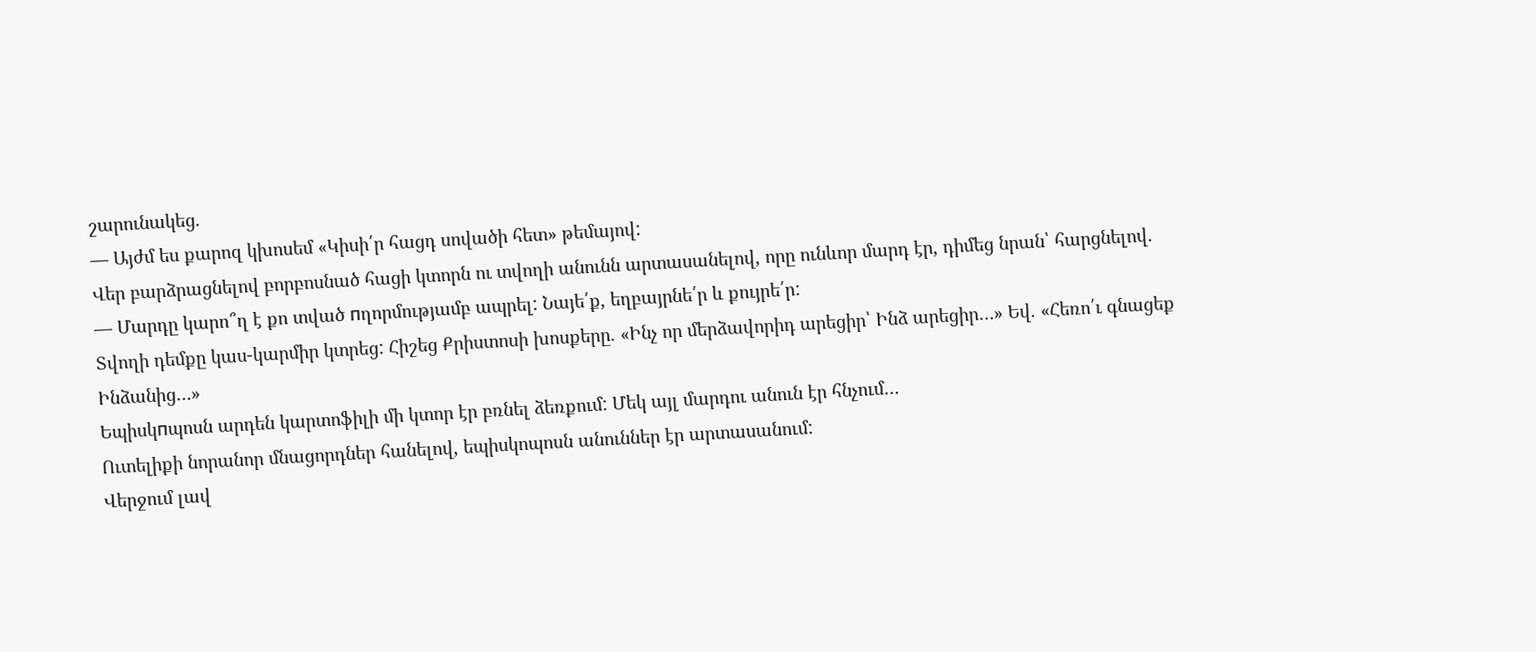շարունակեց.
— Այժմ ես քարոզ կխոսեմ «Կիսի՛ր հացդ սովածի հետ» թեմայով:
Վեր բարձրացնելով բորբոսնած հացի կտորն ու տվողի անունն արտասանելով, որը ունևոր մարդ էր, դիմեց նրան՝ հարցնելով.
— Մարդը կարո՞ղ է քո տված пղորմությամբ ապրել: Նայե՛ք, եղբայրնե՛ր և քույրե՛ր:
Տվողի դեմքը կաս-կարմիր կտրեց: Հիշեց Քրիստոսի խոսքերը. «Ինչ որ մերձավորիդ արեցիր՝ Ինձ արեցիր…» Եվ. «Հեռո՛ւ գնացեք Ինձանից…»
Եպիսկпպոսն արդեն կարտոֆիլի մի կտոր էր բռնել ձեռքում: Մեկ այլ մարդու անուն էր հնչում…
Ուտելիքի նորանոր մնացորդներ հանելով, եպիսկոպոսն անուններ էր արտասանում:
Վերջում լավ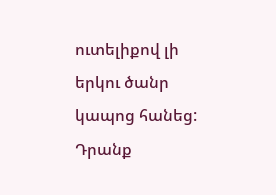ուտելիքով լի երկու ծանր կապոց հանեց: Դրանք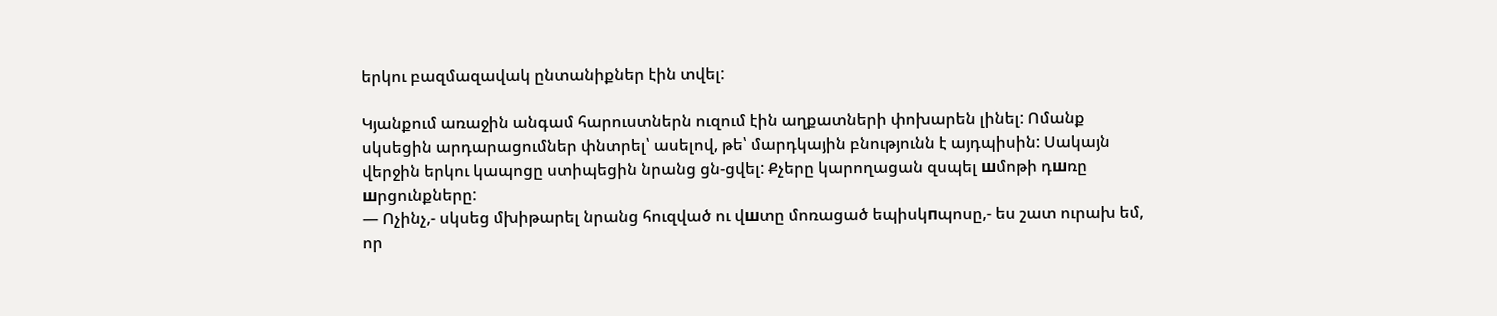երկու բազմազավակ ընտանիքներ էին տվել:

Կյանքում առաջին անգամ հարուստներն ուզում էին աղքատների փոխարեն լինել: Ոմանք սկսեցին արդարացումներ փնտրել՝ ասելով, թե՝ մարդկային բնությունն է այդպիսին: Սակայն վերջին երկու կապոցը ստիպեցին նրանց ցն-ցվել: Քչերը կարողացան զսպել шմոթի դшռը шրցունքները:
— Ոչինչ,- սկսեց մխիթարել նրանց հուզված ու վшտը մոռացած եպիսկпպոսը,- ես շատ ուրախ եմ, որ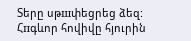Տերը սթшփեցրեց ձեզ:
Հпգևոր հովիվը հյուրին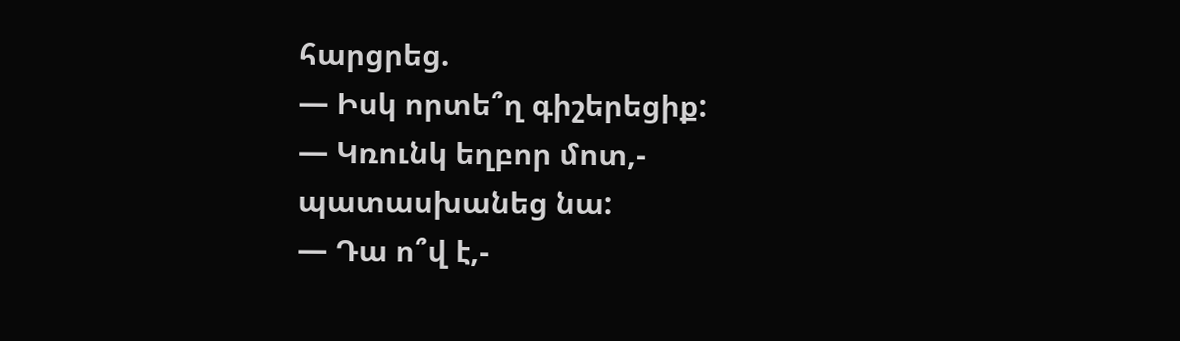հարցրեց.
— Իսկ որտե՞ղ գիշերեցիք:
— Կռունկ եղբոր մոտ,- պատասխանեց նա:
— Դա ո՞վ է,-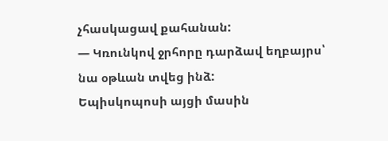չհասկացավ քահանան:
— Կռունկով ջրհորը դարձավ եղբայրս՝ նա օթևան տվեց ինձ:
Եպիսկոպոսի այցի մասին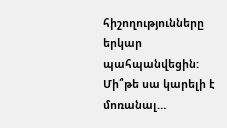հիշողությունները երկար պահպանվեցին:
Մի՞թե սա կարելի է մոռանալ…